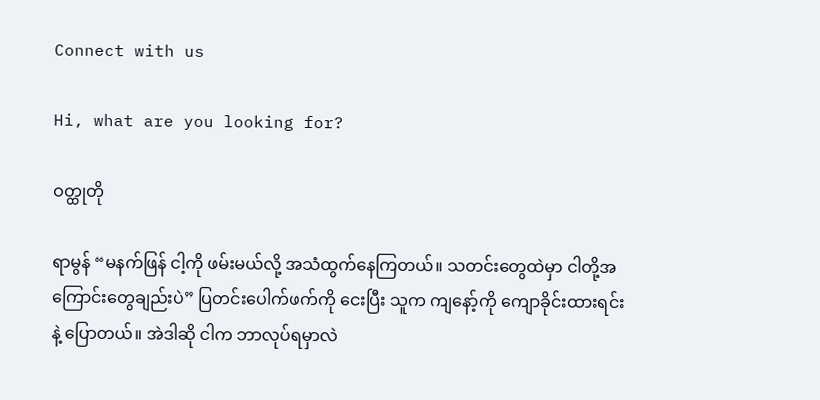Connect with us

Hi, what are you looking for?

ဝတ္ထုတို

ရာမွန် “မနက်ဖြန် ငါ့ကို ဖမ်းမယ်လို့ အသံထွက်နေကြတယ်။ သတင်းတွေထဲမှာ ငါတို့အကြောင်းတွေချည်းပဲ” ပြတင်းပေါက်ဖက်ကို ငေးပြီး သူက ကျနော့်ကို ကျောခိုင်းထားရင်းနဲ့ ပြောတယ်။ အဲဒါဆို ငါက ဘာလုပ်ရမှာလဲ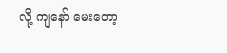လို့ ကျနော် မေးတော့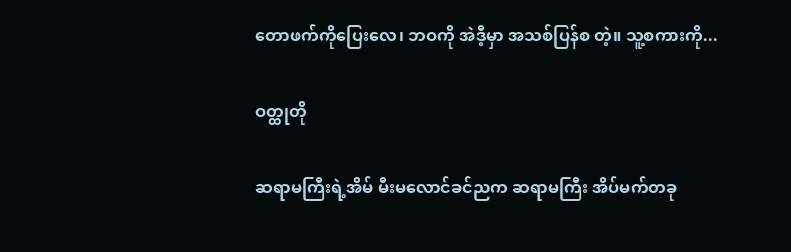တောဖက်ကိုပြေးလေ၊ ဘဝကို အဲဒီ့မှာ အသစ်ပြန်စ တဲ့။ သူ့စကားကို...

ဝတ္ထုတို

ဆရာမကြီးရဲ့အိမ် မီးမလောင်ခင်ညက ဆရာမကြီး အိပ်မက်တခု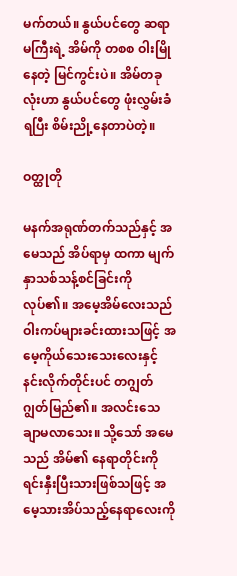မက်တယ်။ နွယ်ပင်တွေ ဆရာမကြီးရဲ့ အိမ်ကို တစစ ဝါးမြိုနေတဲ့ မြင်ကွင်းပဲ။ အိမ်တခုလုံးဟာ နွယ်ပင်တွေ ဖုံးလွှမ်းခံရပြီး စိမ်းညို့နေတာပဲတဲ့။

ဝတ္ထုတို

မနက်အရုဏ်တက်သည်နှင့် အမေသည် အိပ်ရာမှ ထကာ မျက်နှာသစ်သန့်စင်ခြင်းကို လုပ်၏။ အမေ့အိမ်လေးသည် ဝါးကပ်များခင်းထားသဖြင့် အမေ့ကိုယ်သေးသေးလေးနှင့် နင်းလိုက်တိုင်းပင် တဂျွတ်ဂျွတ်မြည်၏။ အလင်းသေချာမလာသေး။ သို့သော် အမေသည် အိမ်၏ နေရာတိုင်းကို ရင်းနှီးပြီးသားဖြစ်သဖြင့် အမေ့သားအိပ်သည့်နေရာလေးကို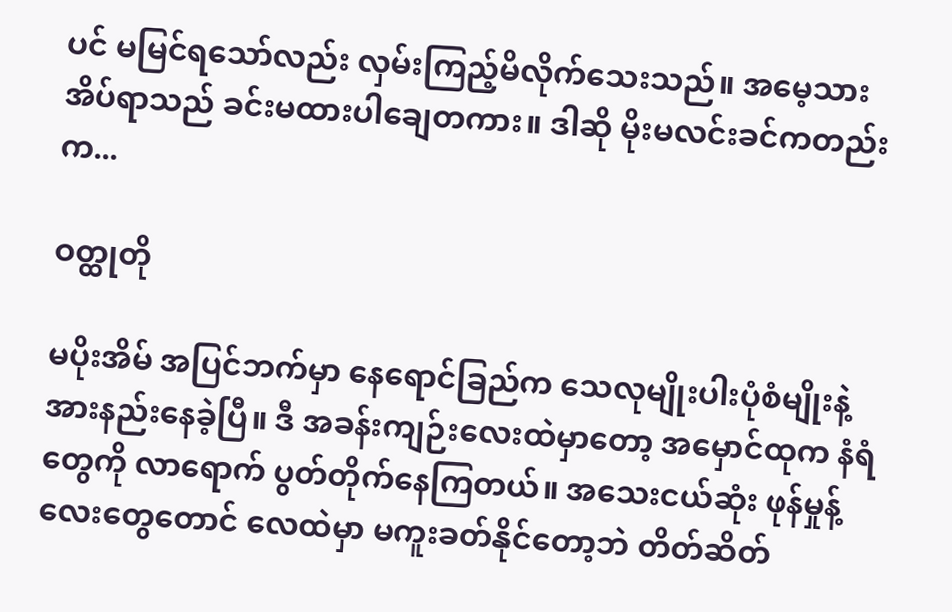ပင် မမြင်ရသော်လည်း လှမ်းကြည့်မိလိုက်သေးသည်။ အမေ့သားအိပ်ရာသည် ခင်းမထားပါချေတကား။ ဒါဆို မိုးမလင်းခင်ကတည်းက...

ဝတ္ထုတို

မပိုးအိမ် အပြင်ဘက်မှာ နေရောင်ခြည်က သေလုမျိုးပါးပုံစံမျိုးနဲ့ အားနည်းနေခဲ့ပြီ။ ဒီ အခန်းကျဉ်းလေးထဲမှာတော့ အမှောင်ထုက နံရံတွေကို လာရောက် ပွတ်တိုက်နေကြတယ်။ အသေးငယ်ဆုံး ဖုန်မှုန့်လေးတွေတောင် လေထဲမှာ မကူးခတ်နိုင်တော့ဘဲ တိတ်ဆိတ်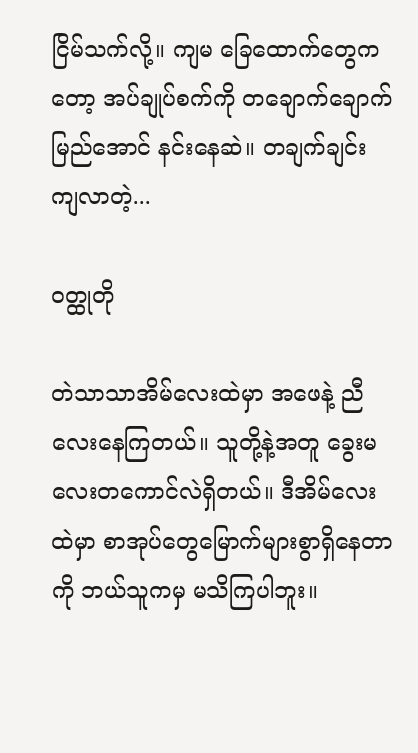ငြိမ်သက်လို့။ ကျမ ခြေထောက်တွေကတော့ အပ်ချုပ်စက်ကို တချောက်ချောက်မြည်အောင် နင်းနေဆဲ။ တချက်ချင်း ကျလာတဲ့...

ဝတ္ထုတို

တဲသာသာအိမ်လေးထဲမှာ အဖေနဲ့ ညီလေးနေကြတယ်။ သူတို့နဲ့အတူ ခွေးမလေးတကောင်လဲရှိတယ်။ ဒီအိမ်လေးထဲမှာ စာအုပ်တွေမြောက်များစွာ‌ရှိနေတာကို ဘယ်သူကမှ မသိကြပါဘူး။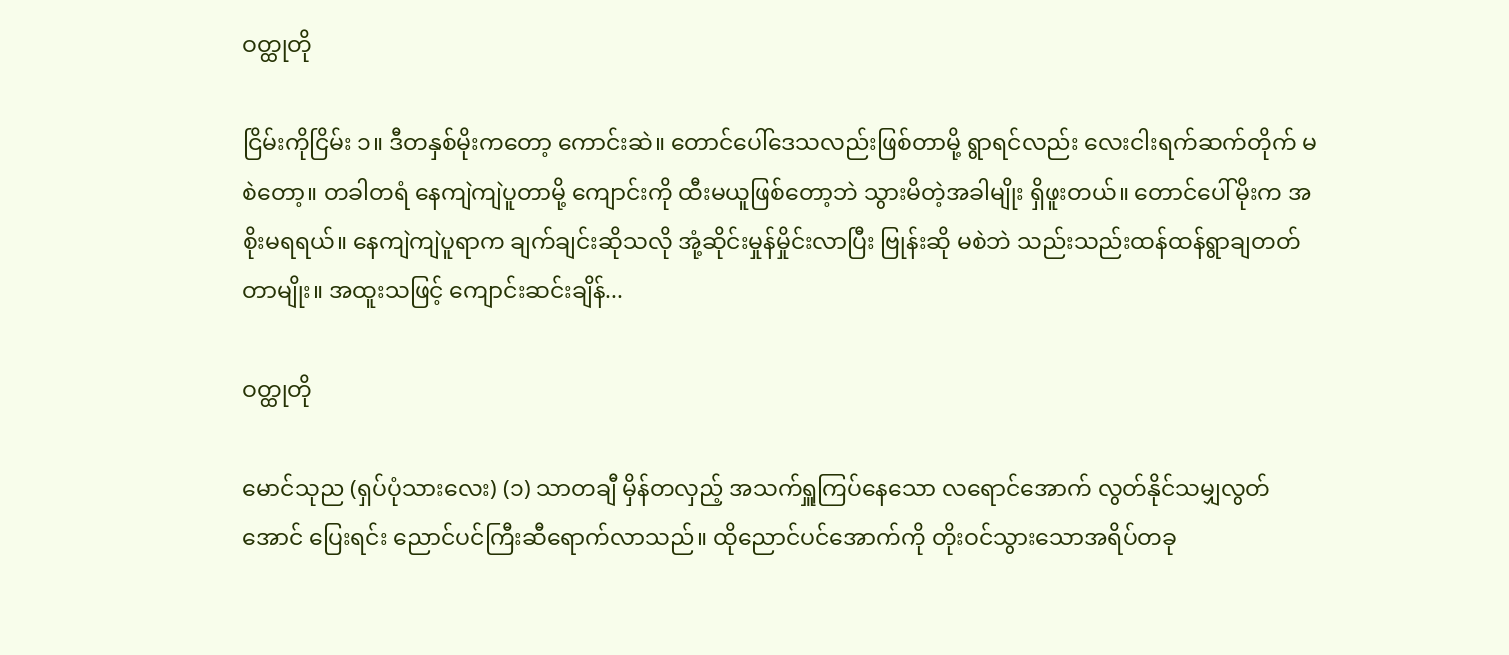ဝတ္ထုတို

ငြိမ်းကိုငြိမ်း ၁။ ဒီတနှစ်မိုးကတော့ ကောင်းဆဲ။ တောင်ပေါ်ဒေသလည်းဖြစ်တာမို့ ရွာရင်လည်း လေးငါးရက်ဆက်တိုက် မစဲတော့။ တခါတရံ နေကျဲကျဲပူတာမို့ ကျောင်းကို ထီးမယူဖြစ်တော့ဘဲ သွားမိတဲ့အခါမျိုး ရှိဖူးတယ်။ တောင်ပေါ်မိုးက အစိုးမရရယ်။ နေကျဲကျဲပူရာက ချက်ချင်းဆိုသလို အုံ့ဆိုင်းမှုန်မှိုင်းလာပြီး ဗြုန်းဆို မစဲဘဲ သည်းသည်းထန်ထန်ရွာချတတ်တာမျိုး။ အထူးသဖြင့် ကျောင်းဆင်းချိန်...

ဝတ္ထုတို

မောင်သုည (ရှပ်ပုံသားလေး) (၁) သာတချီ မှိန်တလှည့် အသက်ရှူကြပ်နေသော လရောင်အောက် လွတ်နိုင်သမျှလွတ်အောင် ပြေးရင်း ညောင်ပင်ကြီးဆီရောက်လာသည်။ ထိုညောင်ပင်အောက်ကို တိုးဝင်သွားသောအရိပ်တခု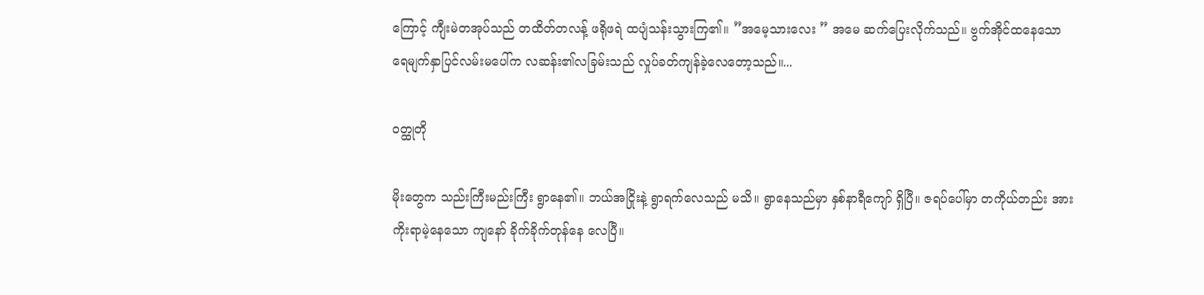ကြောင့် ကျီးမဲတအုပ်သည် တထိတ်တလန့် ဖရိုဖရဲ ထပျံသန်းသွားကြ၏။ ”အမေ့သားလေး ” အမေ ဆက်ပြေးလိုက်သည်။ ဗွက်အိုင်ထနေသော ရေမျက်နှာပြင်လမ်းမပေါ်က လဆန်း၏လခြမ်းသည် လှုပ်ခတ်ကျန်ခဲ့လေတော့သည်။...

ဝတ္ထုတို

မိုးတွေက သည်းကြီးမည်းကြီး ရွာနေ၏။ ဘယ်အငြိုးနဲ့ ရွာရက်လေသည် မသိ။ ရွာနေသည်မှာ နှစ်နာရီကျော် ရှိပြီ။ ဇရပ်ပေါ်မှာ တကိုယ်တည်း အားကိုးရာမဲ့နေသော ကျနော် ခိုက်ခိုက်တုန်နေ လေပြီ။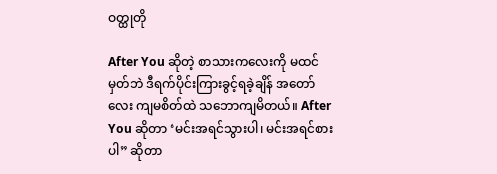ဝတ္ထုတို

After You ဆိုတဲ့ စာသားကလေးကို မထင်မှတ်ဘဲ ဒီရက်ပိုင်းကြားခွင့်ရခဲ့ချိန် အတော်လေး ကျမစိတ်ထဲ သဘောကျမိတယ်။ After You ဆိုတာ ‘မင်းအရင်သွားပါ၊ မင်းအရင်စားပါ” ဆိုတာ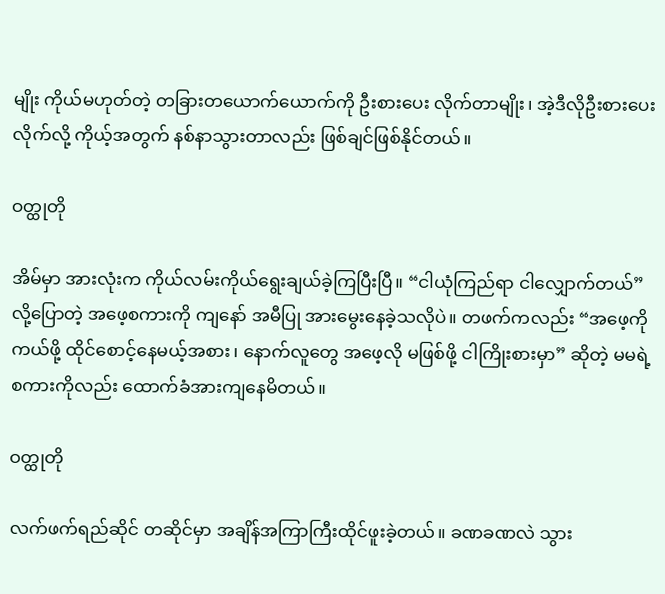မျိုး ကိုယ်မဟုတ်တဲ့ တခြားတယောက်ယောက်ကို ဦးစားပေး လိုက်တာမျိုး၊ အဲ့ဒီလိုဦးစားပေးလိုက်လို့ ကိုယ့်အတွက် နစ်နာသွားတာလည်း ဖြစ်ချင်ဖြစ်နိုင်တယ်။

ဝတ္ထုတို

အိမ်မှာ အားလုံးက ကိုယ်လမ်းကိုယ်ရွေးချယ်ခဲ့ကြပြီးပြီ။ “ငါယုံကြည်ရာ ငါလျှောက်တယ်” လို့ပြောတဲ့ အဖေ့စကားကို ကျနော် အမီပြု အားမွေးနေခဲ့သလိုပဲ။ တဖက်ကလည်း “အဖေ့ကို ကယ်ဖို့ ထိုင်စောင့်နေမယ့်အစား၊ နောက်လူတွေ အဖေ့လို မဖြစ်ဖို့ ငါကြိုးစားမှာ” ဆိုတဲ့ မမရဲ့စကားကိုလည်း ထောက်ခံအားကျနေမိတယ်။

ဝတ္ထုတို

လက်ဖက်ရည်ဆိုင် တဆိုင်မှာ အချိန်အကြာကြီးထိုင်ဖူးခဲ့တယ်။ ခဏခဏလဲ သွား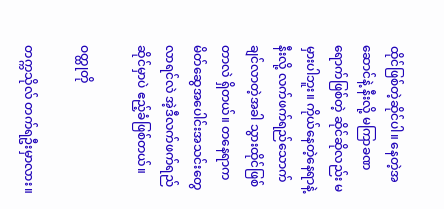ထိုင်ဖြစ်တဲ့ဆိုင်ပါ။ နေတဲ့အဆောင်နဲ့ နီးလို့ မကြာခဏရောက်ဖြစ်တဲ့ ဆိုင်ဆိုလည်း မမှားပါဘူး။ ကိုယ်နေတဲ့နေရာနဲ့နီးလို့ လက်ဖက်ရည်သောက်ချင်လာတဲ့အခါ သွားထိုင်ဖြစ်တာလဲ ရှိတယ်။ တနေရာက မိတ်ဆွေအပေါင်းအသင်းတွေ လာရင်လဲ အဲ့ဒီလက်ဖက်ရည်ဆိုင်မှာပဲ ဧည့်ခံဖြစ်တယ်။

ဝတ္ထုတို

တက္ကသိုလ် တက်ရဦးမှာလား။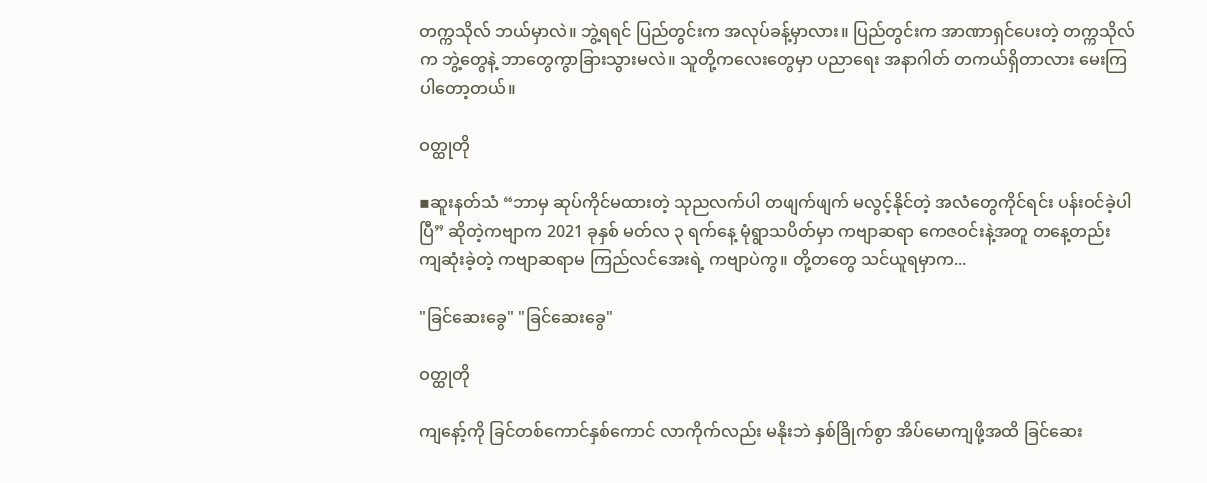တက္ကသိုလ် ဘယ်မှာလဲ။ ဘွဲ့ရရင် ပြည်တွင်းက အလုပ်ခန့်မှာလား။ ပြည်တွင်းက အာဏာရှင်ပေးတဲ့ တက္ကသိုလ်က ဘွဲ့တွေနဲ့ ဘာတွေကွာခြားသွားမလဲ။ သူတို့ကလေးတွေမှာ ပညာရေး အနာဂါတ် တကယ်ရှိတာလား မေးကြပါတော့တယ်။

ဝတ္ထုတို

▪ဆူးနတ်သံ “ဘာမှ ဆုပ်ကိုင်မထားတဲ့ သုညလက်ပါ တဖျက်ဖျက် မလွင့်နိုင်တဲ့ အလံတွေကိုင်ရင်း ပန်းဝင်ခဲ့ပါပြီ” ဆိုတဲ့ကဗျာက 2021 ခုနှစ် မတ်လ ၃ ရက်နေ့ မုံရွာသပိတ်မှာ ကဗျာဆရာ ကေဇဝင်းနဲ့အတူ တနေ့တည်း ကျဆုံးခဲ့တဲ့ ကဗျာဆရာမ ကြည်လင်အေးရဲ့ ကဗျာပဲကွ။ တို့တတွေ သင်ယူရမှာက...

"ခြင်ဆေးခွေ" "ခြင်ဆေးခွေ"

ဝတ္ထုတို

ကျနော့်ကို ခြင်တစ်ကောင်နှစ်ကောင် လာကိုက်လည်း မနိုးဘဲ နှစ်ခြိုက်စွာ အိပ်မောကျဖို့အထိ ခြင်ဆေး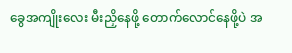ခွေအကျိုးလေး မီးညှိနေဖို့ တောက်လောင်နေဖို့ပဲ အ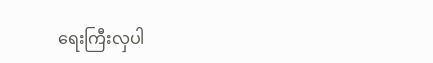ရေးကြီးလှပါ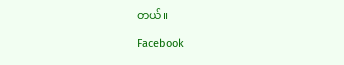တယ်။

Facebook